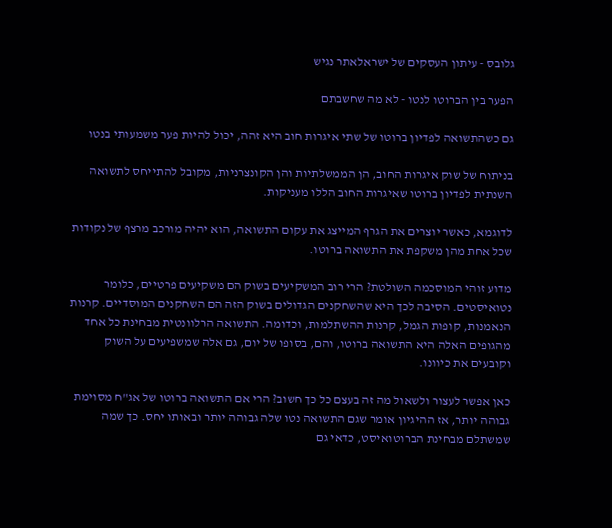גלובס - עיתון העסקים של ישראלאתר נגיש

הפער בין הברוטו לנטו - לא מה שחשבתם

גם כשהתשואה לפדיון ברוטו של שתי איגרות חוב היא זהה, יכול להיות פער משמעותי בנטו

בניתוח של שוק איגרות החוב, הן הממשלתיות והן הקונצרניות, מקובל להתייחס לתשואה השנתית לפדיון ברוטו שאיגרות החוב הללו מעניקות.

לדוגמא, כאשר יוצרים את הגרף המייצג את עקום התשואה, הוא יהיה מורכב מרצף של נקודות שכל אחת מהן משקפת את התשואה ברוטו.

מדוע זוהי המוסכמה השולטת? הרי רוב המשקיעים בשוק הם משקיעים פרטיים, כלומר נטואיסטים. הסיבה לכך היא שהשחקנים הגדולים בשוק הזה הם השחקנים המוסדיים. קרנות הנאמנות, קופות הגמל, קרנות ההשתלמות, וכדומה. התשואה הרלוונטית מבחינת כל אחד מהגופים האלה היא התשואה ברוטו, והם, בסופו של יום, גם אלה שמשפיעים על השוק וקובעים את כיוונו.

כאן אפשר לעצור ולשאול מה זה בעצם כל כך חשוב? הרי אם התשואה ברוטו של אג"ח מסוימת גבוהה יותר, אז ההיגיון אומר שגם התשואה נטו שלה גבוהה יותר ובאותו יחס. כך שמה שמשתלם מבחינת הברוטואיסט, כדאי גם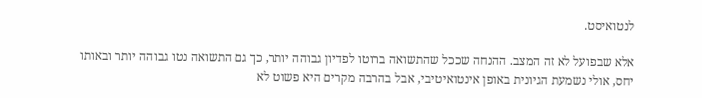לנטואיסט.

אלא שבפועל לא זה המצב. ההנחה שככל שהתשואה ברוטו לפדיון גבוהה יותר, כך גם התשואה נטו גבוהה יותר ובאותו יחס, אולי נשמעת הגיונית באופן אינטואיטיבי, אבל בהרבה מקרים היא פשוט לא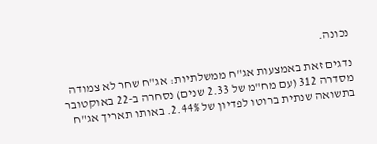נכונה.

נדגים זאת באמצעות אג"ח ממשלתיות: אג"ח שחר לא צמודה מסדרה 312 (עם מח"מ של 2.33 שנים) נסחרה ב-22 באוקטובר בתשואה שנתית ברוטו לפדיון של 2.44%. באותו תאריך אג"ח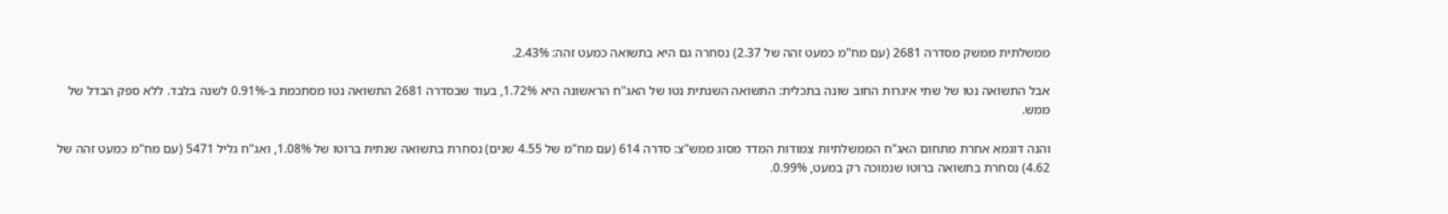ממשלתית ממשק מסדרה 2681 (עם מח"מ כמעט זהה של 2.37) נסחרה גם היא בתשואה כמעט זהה: 2.43%.

אבל התשואה נטו של שתי איגרות החוב שונה בתכלית: התשואה השנתית נטו של האג"ח הראשונה היא 1.72%, בעוד שבסדרה 2681 התשואה נטו מסתכמת ב-0.91% לשנה בלבד. ללא ספק הבדל של ממש.

והנה דוגמא אחרת מתחום האג"ח הממשלתיות צמודות המדד מסוג ממש"צ: סדרה 614 (עם מח"מ של 4.55 שנים) נסחרת בתשואה שנתית ברוטו של 1.08%, ואג"ח גליל 5471 (עם מח"מ כמעט זהה של 4.62) נסחרת בתשואה ברוטו שנמוכה רק במעט, 0.99%.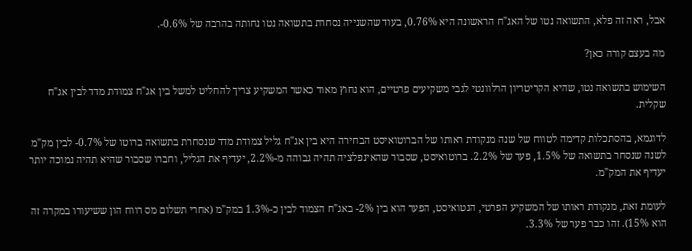אבל, ראה זה פלא, התשואה נטו של האג"ח הראשונה היא 0.76%, בעוד שהשנייה נסחרת בתשואה נטו נחותה בהרבה של 0.6%-.

מה בעצם קורה כאן?

השימוש בתשואה נטו, שהיא הקריטריון הרלוונטי לגבי משקיעים פרטיים, הוא נחוץ מאוד כאשר המשקיע צריך להחליט למשל בין אג"ח צמודת מדד לבין אג"ח שקלית.

לדוגמא, בהסתכלות קדימה לטווח של שנה מנקודת ראותו של הברוטואיסט הבחירה היא בין אג"ח גליל צמודת מדד שנסחרת בתשואה ברוטו של 0.7%- לבין מק"מ לשנה שנסחר בתשואה של 1.5%, פער של 2.2%. ברוטואיסט, שסבור שהאינפלציה תהיה גבוהה מ-2.2%, יעדיף את הגליל, וחברו שסבור שהיא תהיה נמוכה יותר יעדיף את המק"מ.

לעומת זאת, מנקודת ראותו של המשקיע הפרטי, הנטואיסט, הפער הוא בין 2%- באג"ח הצמוד לבין כ-1.3% במק"מ (אחרי תשלום מס רווח הון ששיעורו במקרה זה הוא 15%). זהו כבר פער של 3.3%.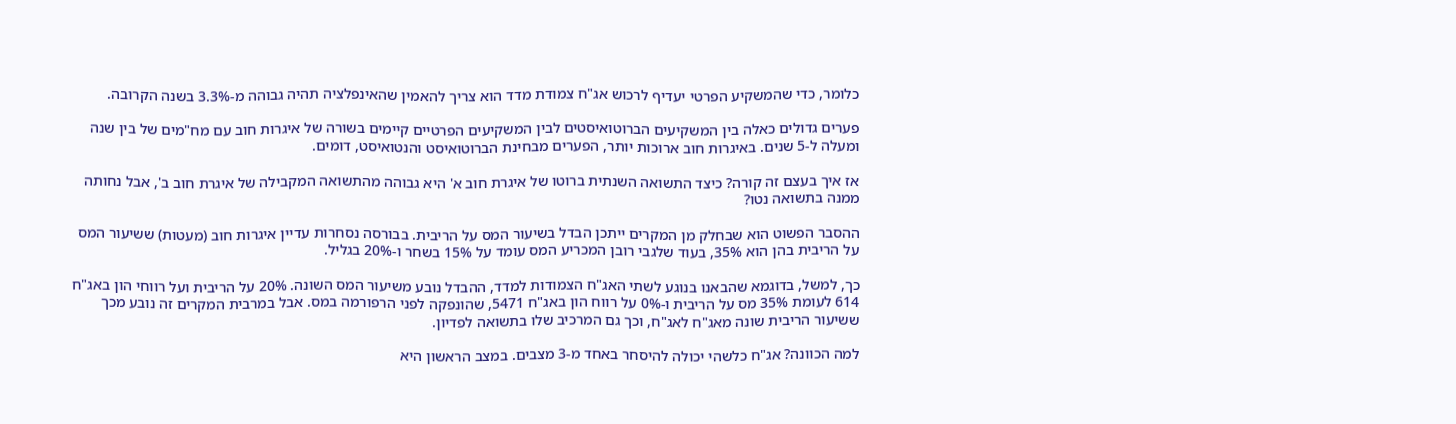כלומר, כדי שהמשקיע הפרטי יעדיף לרכוש אג"ח צמודת מדד הוא צריך להאמין שהאינפלציה תהיה גבוהה מ-3.3% בשנה הקרובה.

פערים גדולים כאלה בין המשקיעים הברוטואיסטים לבין המשקיעים הפרטיים קיימים בשורה של איגרות חוב עם מח"מים של בין שנה ומעלה ל-5 שנים. באיגרות חוב ארוכות יותר, הפערים מבחינת הברוטואיסט והנטואיסט, דומים.

אז איך בעצם זה קורה? כיצד התשואה השנתית ברוטו של איגרת חוב א' היא גבוהה מהתשואה המקבילה של איגרת חוב ב', אבל נחותה ממנה בתשואה נטו?

ההסבר הפשוט הוא שבחלק מן המקרים ייתכן הבדל בשיעור המס על הריבית. בבורסה נסחרות עדיין איגרות חוב (מעטות) ששיעור המס על הריבית בהן הוא 35%, בעוד שלגבי רובן המכריע המס עומד על 15% בשחר ו-20% בגליל.

כך, למשל, בדוגמא שהבאנו בנוגע לשתי האג"ח הצמודות למדד, ההבדל נובע משיעור המס השונה. 20% על הריבית ועל רווחי הון באג"ח 614 לעומת 35% מס על הריבית ו-0% על רווח הון באג"ח 5471, שהונפקה לפני הרפורמה במס. אבל במרבית המקרים זה נובע מכך ששיעור הריבית שונה מאג"ח לאג"ח, וכך גם המרכיב שלו בתשואה לפדיון.

למה הכוונה? אג"ח כלשהי יכולה להיסחר באחד מ-3 מצבים. במצב הראשון היא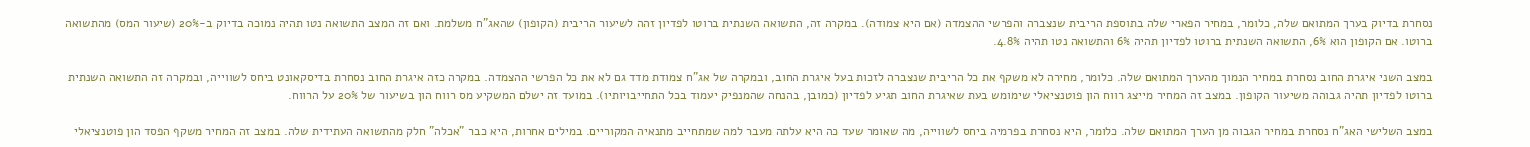נסחרת בדיוק בערך המתואם שלה, כלומר, במחיר הפארי שלה בתוספת הריבית שנצברה והפרשי ההצמדה (אם היא צמודה). במקרה זה, התשואה השנתית ברוטו לפדיון זהה לשיעור הריבית (הקופון) שהאג"ח משלמת. ואם זה המצב התשואה נטו תהיה נמוכה בדיוק ב-20% (שיעור המס) מהתשואה ברוטו. אם הקופון הוא 6%, התשואה השנתית ברוטו לפדיון תהיה 6% והתשואה נטו תהיה 4.8%.

במצב השני איגרת החוב נסחרת במחיר הנמוך מהערך המתואם שלה. כלומר, מחירה לא משקף את כל הריבית שנצברה לזכות בעל איגרת החוב, ובמקרה של אג"ח צמודת מדד גם לא את כל הפרשי ההצמדה. במקרה כזה איגרת החוב נסחרת בדיסקאונט ביחס לשווייה, ובמקרה זה התשואה השנתית ברוטו לפדיון תהיה גבוהה משיעור הקופון. במצב זה המחיר מייצג רווח הון פוטנציאלי שימומש בעת שאיגרת החוב תגיע לפדיון (כמובן, בהנחה שהמנפיק יעמוד בכל התחייבויותיו). במועד זה ישלם המשקיע מס רווח הון בשיעור של 20% על הרווח.

במצב השלישי האג"ח נסחרת במחיר הגבוה מן הערך המתואם שלה. כלומר, היא נסחרת בפרמיה ביחס לשווייה, מה שאומר שעד כה היא עלתה מעבר למה שמתחייב מתנאיה המקוריים. במילים אחרות, היא כבר "אכלה" חלק מהתשואה העתידית שלה. במצב זה המחיר משקף הפסד הון פוטנציאלי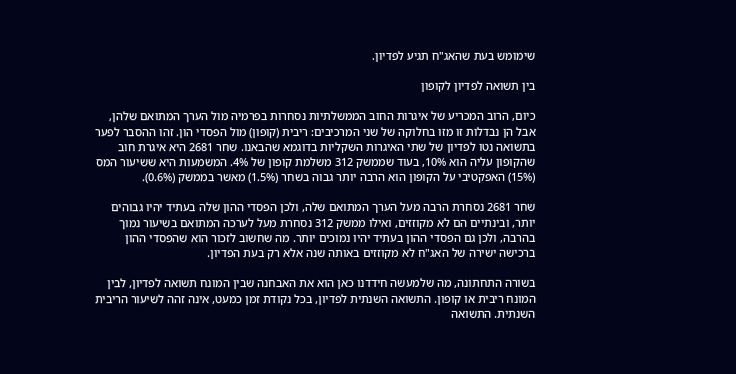שימומש בעת שהאג"ח תגיע לפדיון.

בין תשואה לפדיון לקופון

כיום, הרוב המכריע של איגרות החוב הממשלתיות נסחרות בפרמיה מול הערך המתואם שלהן, אבל הן נבדלות זו מזו בחלוקה של שני המרכיבים: ריבית (קופון) מול הפסדי הון. זהו ההסבר לפער בתשואה נטו לפדיון של שתי האיגרות השקליות בדוגמא שהבאנו. שחר 2681 היא איגרת חוב שהקופון עליה הוא 10%, בעוד שממשק 312 משלמת קופון של 4%. המשמעות היא ששיעור המס (15%) האפקטיבי על הקופון הוא הרבה יותר גבוה בשחר (1.5%) מאשר בממשק (0.6%).

שחר 2681 נסחרת הרבה מעל הערך המתואם שלה, ולכן הפסדי ההון שלה בעתיד יהיו גבוהים יותר, ובינתיים הם לא מקוזזים, ואילו ממשק 312 נסחרת מעל לערכה המתואם בשיעור נמוך בהרבה, ולכן גם הפסדי ההון בעתיד יהיו נמוכים יותר. מה שחשוב לזכור הוא שהפסדי ההון ברכישה ישירה של האג"ח לא מקוזזים באותה שנה אלא רק בעת הפדיון.

בשורה התחתונה, מה שלמעשה חידדנו כאן הוא את האבחנה שבין המונח תשואה לפדיון, לבין המונח ריבית או קופון. התשואה השנתית לפדיון, בכל נקודת זמן כמעט, אינה זהה לשיעור הריבית השנתית. התשואה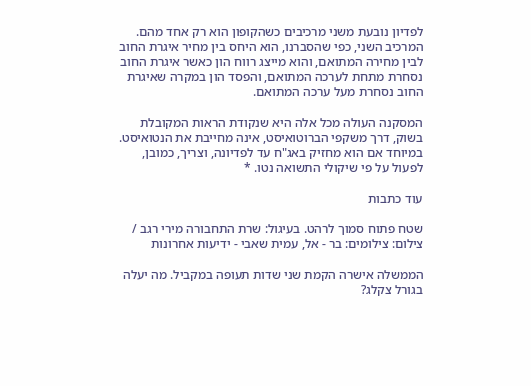לפדיון נובעת משני מרכיבים כשהקופון הוא רק אחד מהם. המרכיב השני, כפי שהסברנו, הוא היחס בין מחיר איגרת החוב לבין מחירה המתואם, והוא מייצג רווח הון כאשר איגרת החוב נסחרת מתחת לערכה המתואם, והפסד הון במקרה שאיגרת החוב נסחרת מעל ערכה המתואם.

המסקנה העולה מכל אלה היא שנקודת הראות המקובלת בשוק, דרך משקפי הברוטואיסט, אינה מחייבת את הנטואיסט. במיוחד אם הוא מחזיק באג"ח עד לפדיונה, וצריך, כמובן, לפעול על פי שיקולי התשואה נטו. *

עוד כתבות

שטח פתוח סמוך לרהט. בעיגול: שרת התחבורה מירי רגב / צילום: צילומים: בר - אל, עמית שאבי - ידיעות אחרונות

הממשלה אישרה הקמת שני שדות תעופה במקביל. מה יעלה בגורל צקלג?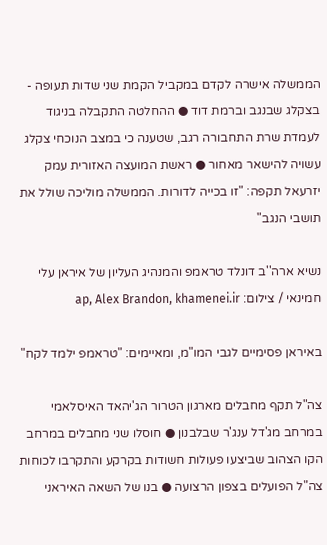הממשלה אישרה לקדם במקביל הקמת שני שדות תעופה - בצקלג שבנגב וברמת דוד ● ההחלטה התקבלה בניגוד לעמדת שרת התחבורה רגב, שטענה כי במצב הנוכחי צקלג עשויה להישאר מאחור ● ראשת המועצה האזורית עמק יזרעאל תקפה: "זו בכייה לדורות. הממשלה מוליכה שולל את תושבי הנגב"

נשיא ארה''ב דונלד טראמפ והמנהיג העליון של איראן עלי חמינאי / צילום: ap, Alex Brandon, khamenei.ir

באיראן פסימיים לגבי המו"מ, ומאיימים: "טראמפ ילמד לקח"

צה"ל תקף מחבלים מארגון הטרור הג'יהאד האיסלאמי במרחב מג'דל ענג'ר שבלבנון ● חוסלו שני מחבלים במרחב הקו הצהוב שביצעו פעולות חשודות בקרקע והתקרבו לכוחות צה"ל הפועלים בצפון הרצועה ● בנו של השאה האיראני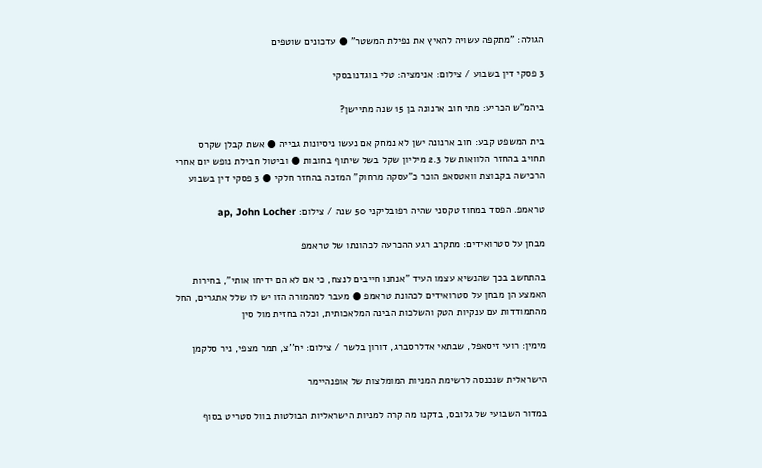הגולה: "מתקפה עשויה להאיץ את נפילת המשטר" ● עדכונים שוטפים

3 פסקי דין בשבוע / צילום: אנימציה: טלי בוגדנובסקי

ביהמ"ש הכריע: מתי חוב ארנונה בן 15 שנה מתיישן?

בית המשפט קבע: חוב ארנונה ישן לא נמחק אם נעשו ניסיונות גבייה ● אשת קבלן שקרס תחויב בהחזר הלוואות של 2.3 מיליון שקל בשל שיתוף בחובות ● וביטול חבילת נופש יום אחרי הרכישה בקבוצת וואטסאפ הוכר כ"עסקה מרחוק" המזכה בהחזר חלקי ● 3 פסקי דין בשבוע

טראמפ. הפסד במחוז טקסני שהיה רפובליקני 50 שנה / צילום: ap, John Locher

מבחן על סטרואידים: מתקרב רגע ההכרעה לכהונתו של טראמפ

בהתחשב בכך שהנשיא עצמו העיד "אנחנו חייבים לנצח, כי אם לא הם ידיחו אותי", בחירות האמצע הן מבחן על סטרואידים לכהונת טראמפ ● מעבר למהמורה הזו יש לו שלל אתגרים, החל מהתמודדות עם ענקיות הטק והשלכות הבינה המלאכותית, וכלה בחזית מול סין

מימין: רועי זיסאפל, שבתאי אדלרסברג, דורון בלשר / צילום: יח''צ, תמר מצפי, ניר סלקמן

הישראלית שנכנסה לרשימת המניות המומלצות של אופנהיימר

במדור השבועי של גלובס, בדקנו מה קרה למניות הישראליות הבולטות בוול סטריט בסוף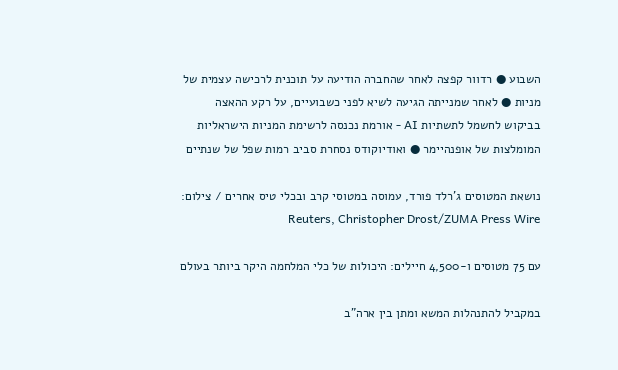השבוע ● רדוור קפצה לאחר שהחברה הודיעה על תוכנית לרכישה עצמית של מניות ● לאחר שמנייתה הגיעה לשיא לפני כשבועיים, על רקע ההאצה בביקוש לחשמל לתשתיות AI - אורמת נכנסה לרשימת המניות הישראליות המומלצות של אופנהיימר ● ואודיוקודס נסחרת סביב רמות שפל של שנתיים

נושאת המטוסים ג'רלד פורד, עמוסה במטוסי קרב ובכלי טיס אחרים / צילום: Reuters, Christopher Drost/ZUMA Press Wire

עם 75 מטוסים ו-4,500 חיילים: היכולות של כלי המלחמה היקר ביותר בעולם

במקביל להתנהלות המשא ומתן בין ארה"ב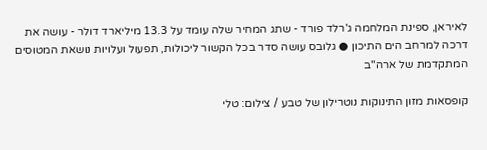לאיראן, ספינת המלחמה ג'רלד פורד - שתג המחיר שלה עומד על 13.3 מיליארד דולר - עושה את דרכה למרחב הים התיכון ● גלובס עושה סדר בכל הקשור ליכולות, תפעול ועלויות נושאת המטוסים המתקדמת של ארה"ב

קופסאות מזון התינוקות נוטרילון של טבע / צילום: טלי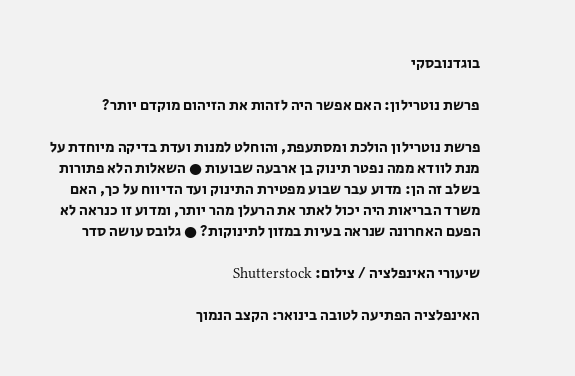בוגדנובסקי

פרשת נוטרילון: האם אפשר היה לזהות את הזיהום מוקדם יותר?

פרשת נוטרילון הולכת ומסתעפת, והוחלט למנות ועדת בדיקה מיוחדת על מנת לוודא ממה נפטר תינוק בן ארבעה שבועות ● השאלות הלא פתורות בשלב זה הן: מדוע עבר שבוע מפטירת התינוק ועד הדיווח על כך, האם משרד הבריאות היה יכול לאתר את הרעלן מהר יותר, ומדוע זו כנראה לא הפעם האחרונה שנראה בעיות במזון לתינוקות? ● גלובס עושה סדר

שיעורי האינפלציה / צילום: Shutterstock

האינפלציה הפתיעה לטובה בינואר: הקצב הנמוך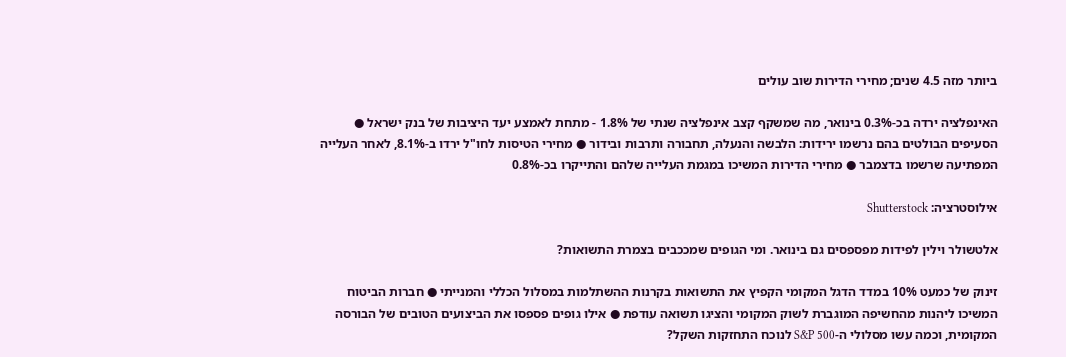ביותר מזה 4.5 שנים; מחירי הדירות שוב עולים

האינפלציה ירדה בכ-0.3% בינואר, מה שמשקף קצב אינפלציה שנתי של 1.8% - מתחת לאמצע יעד היציבות של בנק ישראל ● הסעיפים הבולטים בהם נרשמו ירידות: הלבשה והנעלה, תחבורה ותרבות ובידור ● מחירי הטיסות לחו"ל ירדו ב-8.1%, לאחר העלייה המפתיעה שרשמו בדצמבר ● מחירי הדירות המשיכו במגמת העלייה שלהם והתייקרו בכ-0.8%

אילוסטרציה: Shutterstock

אלטשולר וילין לפידות מפספסים גם בינואר. ומי הגופים שמככבים בצמרת התשואות?

זינוק של כמעט 10% במדד הדגל המקומי הקפיץ את התשואות בקרנות ההשתלמות במסלול הכללי והמנייתי ● חברות הביטוח המשיכו ליהנות מהחשיפה המוגברת לשוק המקומי והציגו תשואה עודפת ● אילו גופים פספסו את הביצועים הטובים של הבורסה המקומית, וכמה עשו מסלולי ה-S&P 500 לנוכח התחזקות השקל?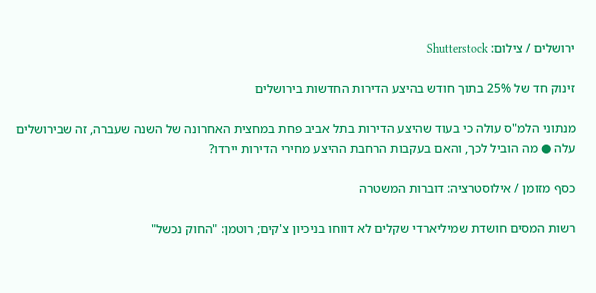ירושלים / צילום: Shutterstock

זינוק חד של 25% בתוך חודש בהיצע הדירות החדשות בירושלים

מנתוני הלמ"ס עולה כי בעוד שהיצע הדירות בתל אביב פחת במחצית האחרונה של השנה שעברה, זה שבירושלים עלה ● מה הוביל לכך, והאם בעקבות הרחבת ההיצע מחירי הדירות יירדו?

כסף מזומן / אילוסטרציה: דוברות המשטרה

רשות המסים חושדת שמיליארדי שקלים לא דווחו בניכיון צ'קים; רוטמן: "החוק נכשל"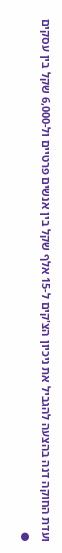ועדת החוקה דנה בהצעה להגביל את ניכיון הצ'קים ל-15 אלף שקל בין אנשים פרטיים ול-6,000 שקל בין עסקים ●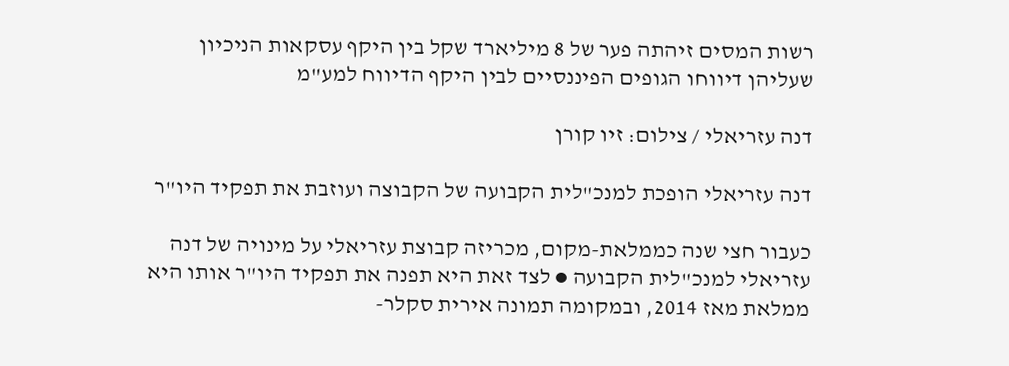רשות המסים זיהתה פער של 8 מיליארד שקל בין היקף עסקאות הניכיון שעליהן דיווחו הגופים הפיננסיים לבין היקף הדיווח למע"מ

דנה עזריאלי / צילום: זיו קורן

דנה עזריאלי הופכת למנכ"לית הקבועה של הקבוצה ועוזבת את תפקיד היו"ר

כעבור חצי שנה כממלאת-מקום, מכריזה קבוצת עזריאלי על מינויה של דנה עזריאלי למנכ"לית הקבועה ● לצד זאת היא תפנה את תפקיד היו"ר אותו היא ממלאת מאז 2014, ובמקומה תמונה אירית סקלר-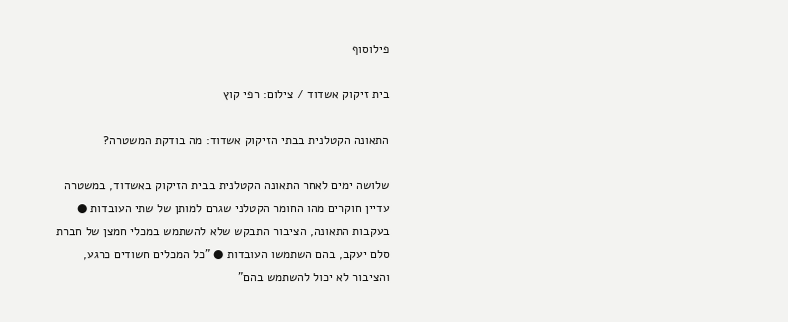פילוסוף

בית זיקוק אשדוד / צילום: רפי קוץ

התאונה הקטלנית בבתי הזיקוק אשדוד: מה בודקת המשטרה?

שלושה ימים לאחר התאונה הקטלנית בבית הזיקוק באשדוד, במשטרה עדיין חוקרים מהו החומר הקטלני שגרם למותן של שתי העובדות ● בעקבות התאונה, הציבור התבקש שלא להשתמש במכלי חמצן של חברת סלם יעקב, בהם השתמשו העובדות ● "כל המכלים חשודים כרגע, והציבור לא יכול להשתמש בהם"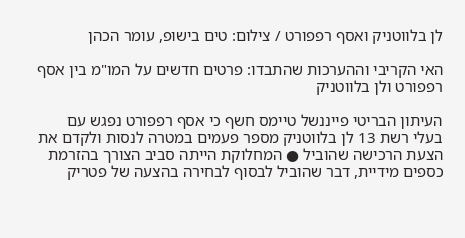לן בלווטניק ואסף רפפורט / צילום: טים בישופ, עומר הכהן

האי הקריבי וההערכות שהתבדו: פרטים חדשים על המו"מ בין אסף רפפורט ולן בלווטניק

העיתון הבריטי פייננשל טיימס חשף כי אסף רפפורט נפגש עם בעלי רשת 13 לן בלווטניק מספר פעמים במטרה לנסות ולקדם את הצעת הרכישה שהוביל ● המחלוקת הייתה סביב הצורך בהזרמת כספים מידיית, דבר שהוביל לבסוף לבחירה בהצעה של פטריק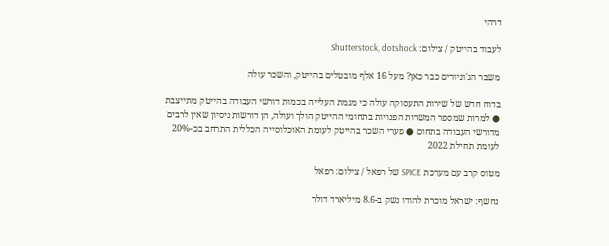דרהי

לעבוד בהייטק / צילום: Shutterstock, dotshock

משבר הג'וניורים כבר כאן? מעל 16 אלף מובטלים בהייטק, והשכר עולה

בדוח חדש של שירות התעסוקה עולה כי מגמת העלייה בכמות דורשי העבודה בהייטק מתייצבת ● למרות שמספר המשרות הפנויות בתחומי ההייטק הולך ועולה, הן דורשות ניסיון שאין לרבים מדורשי העבודה בתחום ● פערי השכר בהייטק לעומת האוכלוסייה הכללית התרחב בכ-20% לעומת תחילת 2022

מטוס קרב עם מערכת SPICE של רפאל / צילום: רפאל

נחשף: ישראל מוכרת להודו נשק ב-8.6 מיליארד דולר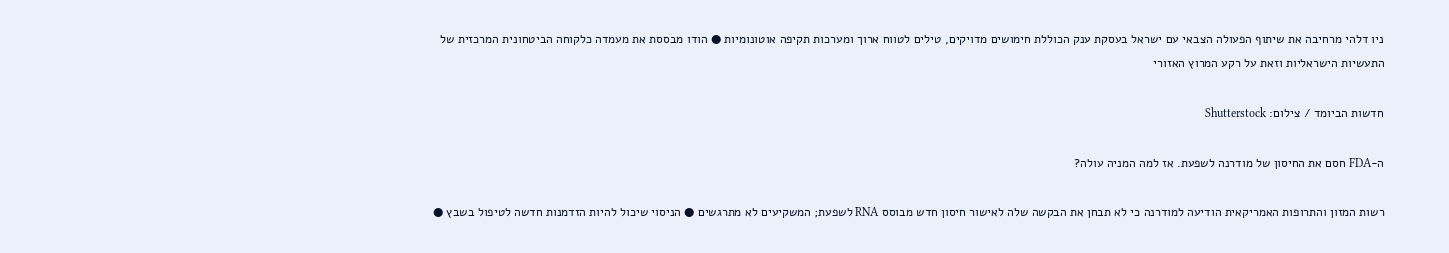ניו דלהי מרחיבה את שיתוף הפעולה הצבאי עם ישראל בעסקת ענק הכוללת חימושים מדויקים, טילים לטווח ארוך ומערכות תקיפה אוטונומיות ● הודו מבססת את מעמדה כלקוחה הביטחונית המרכזית של התעשיות הישראליות וזאת על רקע המרוץ האזורי

חדשות הביומד / צילום: Shutterstock

ה-FDA חסם את החיסון של מודרנה לשפעת. אז למה המניה עולה?

רשות המזון והתרופות האמריקאית הודיעה למודרנה כי לא תבחן את הבקשה שלה לאישור חיסון חדש מבוסס RNA לשפעת; המשקיעים לא מתרגשים ● הניסוי שיכול להיות הזדמנות חדשה לטיפול בשבץ ●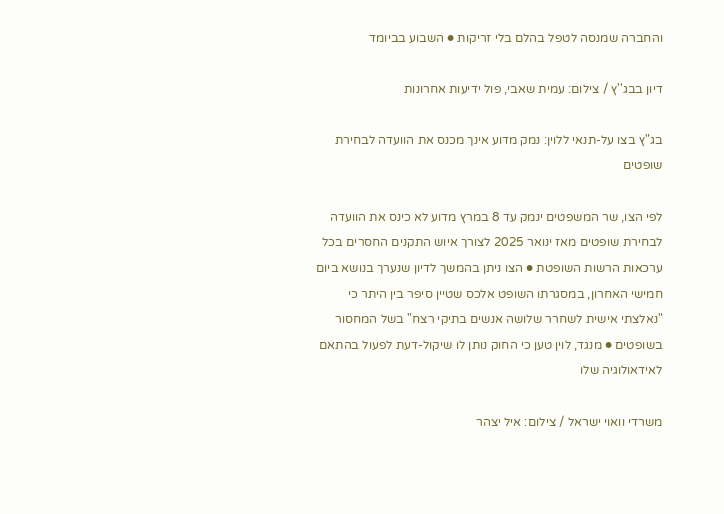והחברה שמנסה לטפל בהלם בלי זריקות ● השבוע בביומד

דיון בבג''ץ / צילום: עמית שאבי, פול ידיעות אחרונות

בג"ץ בצו על-תנאי ללוין: נמק מדוע אינך מכנס את הוועדה לבחירת שופטים

לפי הצו, שר המשפטים ינמק עד 8 במרץ מדוע לא כינס את הוועדה לבחירת שופטים מאז ינואר 2025 לצורך איוש התקנים החסרים בכל ערכאות הרשות השופטת ● הצו ניתן בהמשך לדיון שנערך בנושא ביום חמישי האחרון, במסגרתו השופט אלכס שטיין סיפר בין היתר כי "נאלצתי אישית לשחרר שלושה אנשים בתיקי רצח" בשל המחסור בשופטים ● מנגד, לוין טען כי החוק נותן לו שיקול-דעת לפעול בהתאם לאידאולוגיה שלו

משרדי וואוי ישראל / צילום: איל יצהר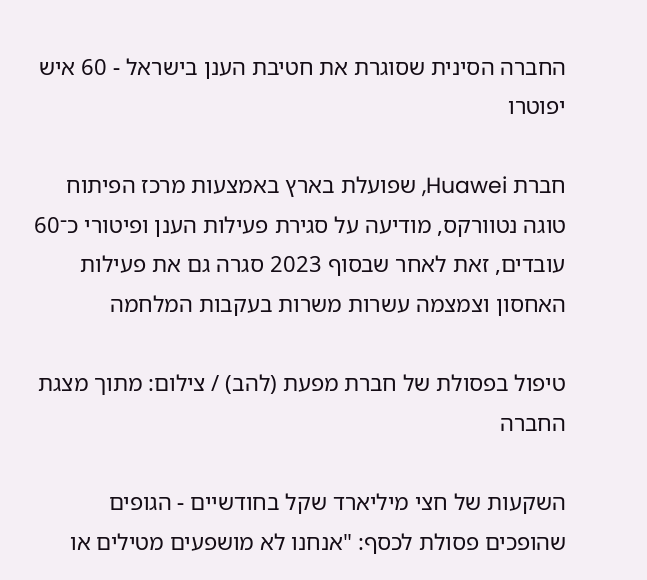החברה הסינית שסוגרת את חטיבת הענן בישראל - 60 איש יפוטרו

חברת Huawei, שפועלת בארץ באמצעות מרכז הפיתוח טוגה נטוורקס, מודיעה על סגירת פעילות הענן ופיטורי כ־60 עובדים, זאת לאחר שבסוף 2023 סגרה גם את פעילות האחסון וצמצמה עשרות משרות בעקבות המלחמה

טיפול בפסולת של חברת מפעת (להב) / צילום: מתוך מצגת החברה

השקעות של חצי מיליארד שקל בחודשיים - הגופים שהופכים פסולת לכסף: "אנחנו לא מושפעים מטילים או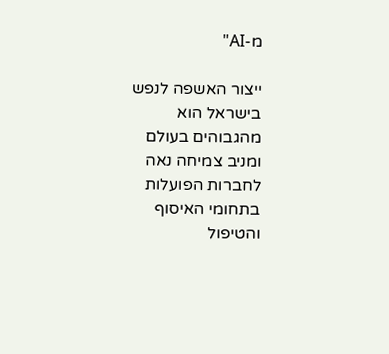מ-AI"

ייצור האשפה לנפש בישראל הוא מהגבוהים בעולם ומניב צמיחה נאה לחברות הפועלות בתחומי האיסוף והטיפול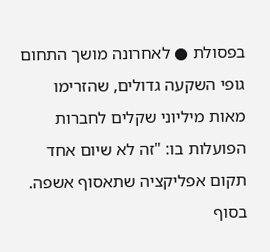בפסולת ● לאחרונה מושך התחום גופי השקעה גדולים, שהזרימו מאות מיליוני שקלים לחברות הפועלות בו: "זה לא שיום אחד תקום אפליקציה שתאסוף אשפה. בסוף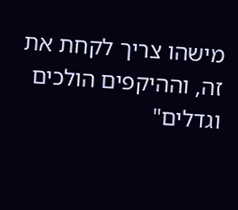מישהו צריך לקחת את זה, וההיקפים הולכים וגדלים"